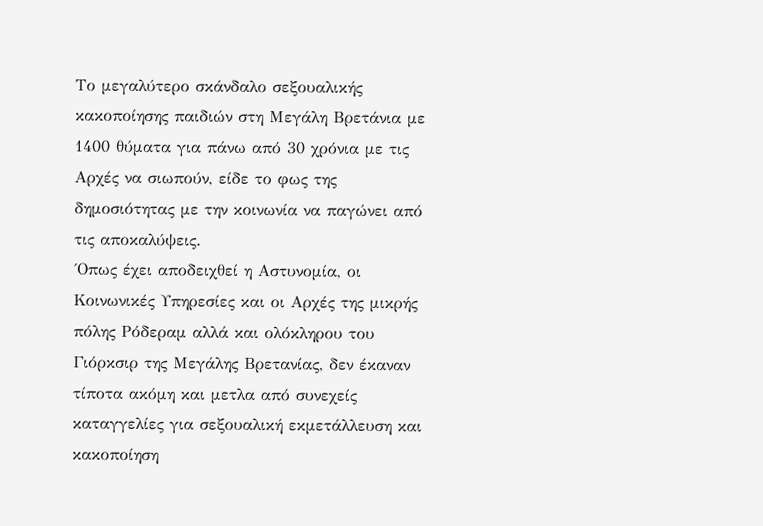Το μεγαλύτερο σκάνδαλο σεξουαλικής κακοποίησης παιδιών στη Μεγάλη Βρετάνια με 1400 θύματα για πάνω από 30 χρόνια με τις Αρχές να σιωπούν, είδε το φως της δημοσιότητας με την κοινωνία να παγώνει από τις αποκαλύψεις.
΄Οπως έχει αποδειχθεί η Αστυνομία, οι Κοινωνικές Υπηρεσίες και οι Αρχές της μικρής πόλης Ρόδεραμ αλλά και ολόκληρου του Γιόρκσιρ της Μεγάλης Βρετανίας, δεν έκαναν τίποτα ακόμη και μετλα από συνεχείς καταγγελίες για σεξουαλική εκμετάλλευση και κακοποίηση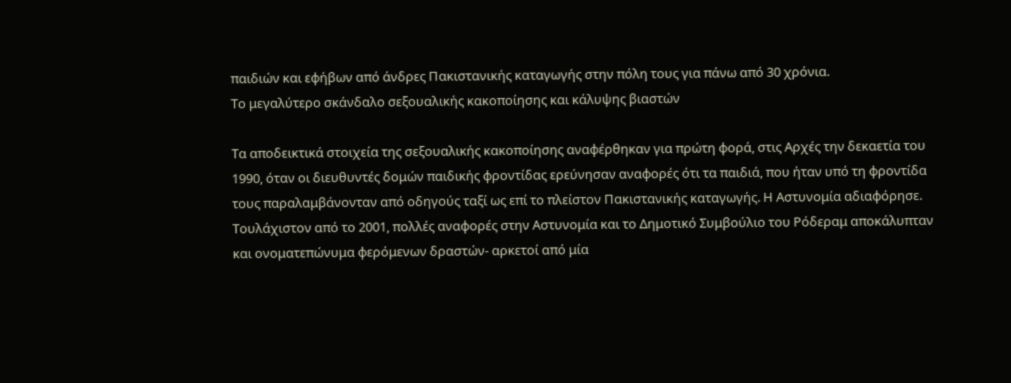παιδιών και εφήβων από άνδρες Πακιστανικής καταγωγής στην πόλη τους για πάνω από 30 χρόνια.
Το μεγαλύτερο σκάνδαλο σεξουαλικής κακοποίησης και κάλυψης βιαστών

Τα αποδεικτικά στοιχεία της σεξουαλικής κακοποίησης αναφέρθηκαν για πρώτη φορά, στις Αρχές την δεκαετία του 1990, όταν οι διευθυντές δομών παιδικής φροντίδας ερεύνησαν αναφορές ότι τα παιδιά, που ήταν υπό τη φροντίδα τους παραλαμβάνονταν από οδηγούς ταξί ως επί το πλείστον Πακιστανικής καταγωγής. Η Αστυνομία αδιαφόρησε. Τουλάχιστον από το 2001, πολλές αναφορές στην Αστυνομία και το Δημοτικό Συμβούλιο του Ρόδεραμ αποκάλυπταν και ονοματεπώνυμα φερόμενων δραστών- αρκετοί από μία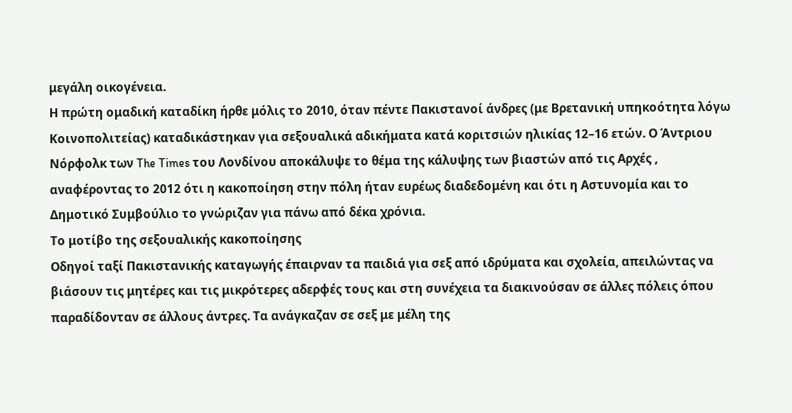μεγάλη οικογένεια.
Η πρώτη ομαδική καταδίκη ήρθε μόλις το 2010, όταν πέντε Πακιστανοί άνδρες (με Βρετανική υπηκοότητα λόγω Κοινοπολιτείας) καταδικάστηκαν για σεξουαλικά αδικήματα κατά κοριτσιών ηλικίας 12–16 ετών. Ο Άντριου Νόρφολκ των The Times του Λονδίνου αποκάλυψε το θέμα της κάλυψης των βιαστών από τις Αρχές , αναφέροντας το 2012 ότι η κακοποίηση στην πόλη ήταν ευρέως διαδεδομένη και ότι η Αστυνομία και το Δημοτικό Συμβούλιο το γνώριζαν για πάνω από δέκα χρόνια.
Το μοτίβο της σεξουαλικής κακοποίησης
Οδηγοί ταξί Πακιστανικής καταγωγής έπαιρναν τα παιδιά για σεξ από ιδρύματα και σχολεία, απειλώντας να βιάσουν τις μητέρες και τις μικρότερες αδερφές τους και στη συνέχεια τα διακινούσαν σε άλλες πόλεις όπου παραδίδονταν σε άλλους άντρες. Τα ανάγκαζαν σε σεξ με μέλη της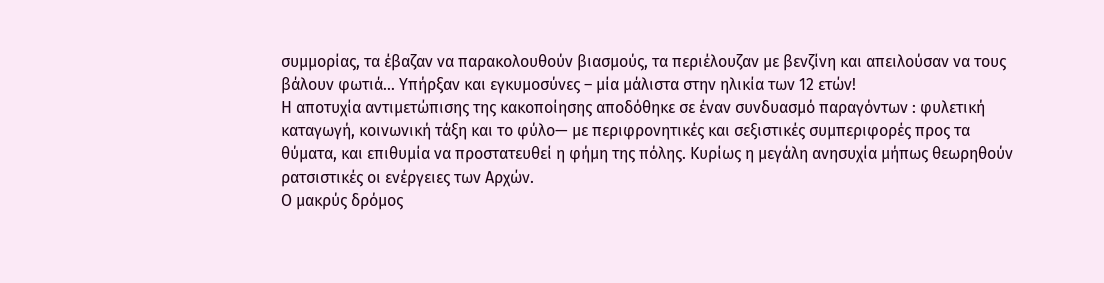συμμορίας, τα έβαζαν να παρακολουθούν βιασμούς, τα περιέλουζαν με βενζίνη και απειλούσαν να τους βάλουν φωτιά… Υπήρξαν και εγκυμοσύνες – μία μάλιστα στην ηλικία των 12 ετών!
Η αποτυχία αντιμετώπισης της κακοποίησης αποδόθηκε σε έναν συνδυασμό παραγόντων : φυλετική καταγωγή, κοινωνική τάξη και το φύλο— με περιφρονητικές και σεξιστικές συμπεριφορές προς τα θύματα, και επιθυμία να προστατευθεί η φήμη της πόλης. Κυρίως η μεγάλη ανησυχία μήπως θεωρηθούν ρατσιστικές οι ενέργειες των Αρχών.
Ο μακρύς δρόμος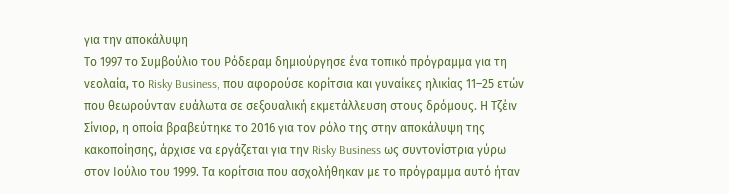για την αποκάλυψη
Το 1997 το Συμβούλιο του Ρόδεραμ δημιούργησε ένα τοπικό πρόγραμμα για τη νεολαία, το Risky Business, που αφορούσε κορίτσια και γυναίκες ηλικίας 11–25 ετών που θεωρούνταν ευάλωτα σε σεξουαλική εκμετάλλευση στους δρόμους. Η Τζέιν Σίνιορ, η οποία βραβεύτηκε το 2016 για τον ρόλο της στην αποκάλυψη της κακοποίησης, άρχισε να εργάζεται για την Risky Business ως συντονίστρια γύρω στον Ιούλιο του 1999. Τα κορίτσια που ασχολήθηκαν με το πρόγραμμα αυτό ήταν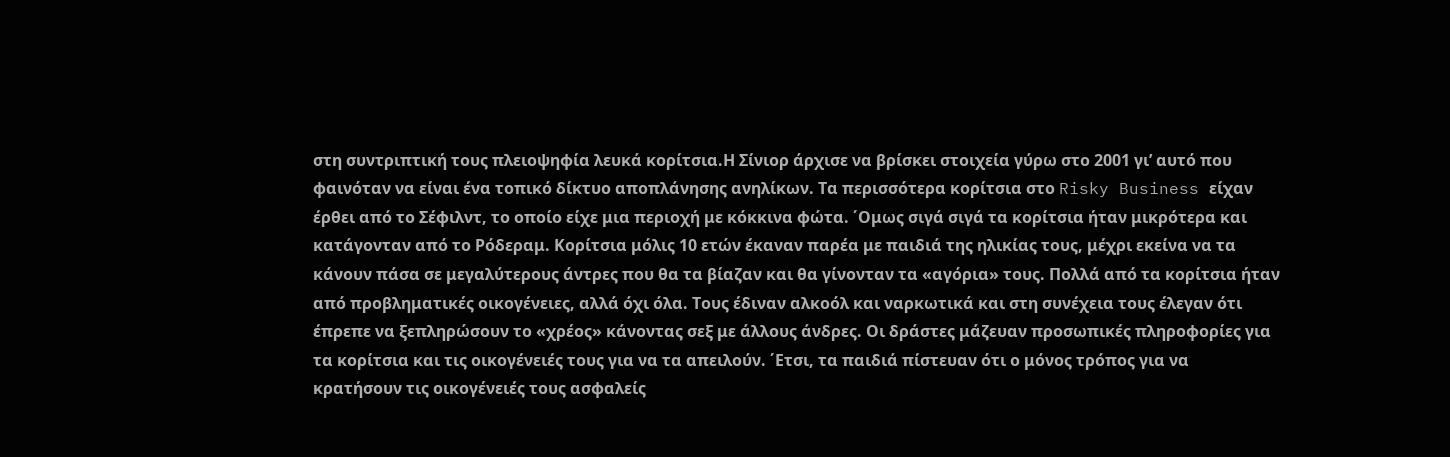στη συντριπτική τους πλειοψηφία λευκά κορίτσια.Η Σίνιορ άρχισε να βρίσκει στοιχεία γύρω στο 2001 γι’ αυτό που φαινόταν να είναι ένα τοπικό δίκτυο αποπλάνησης ανηλίκων. Τα περισσότερα κορίτσια στο Risky Business είχαν έρθει από το Σέφιλντ, το οποίο είχε μια περιοχή με κόκκινα φώτα. ΄Ομως σιγά σιγά τα κορίτσια ήταν μικρότερα και κατάγονταν από το Ρόδεραμ. Κορίτσια μόλις 10 ετών έκαναν παρέα με παιδιά της ηλικίας τους, μέχρι εκείνα να τα κάνουν πάσα σε μεγαλύτερους άντρες που θα τα βίαζαν και θα γίνονταν τα «αγόρια» τους. Πολλά από τα κορίτσια ήταν από προβληματικές οικογένειες, αλλά όχι όλα. Τους έδιναν αλκοόλ και ναρκωτικά και στη συνέχεια τους έλεγαν ότι έπρεπε να ξεπληρώσουν το «χρέος» κάνοντας σεξ με άλλους άνδρες. Οι δράστες μάζευαν προσωπικές πληροφορίες για τα κορίτσια και τις οικογένειές τους για να τα απειλούν. ΄Ετσι, τα παιδιά πίστευαν ότι ο μόνος τρόπος για να κρατήσουν τις οικογένειές τους ασφαλείς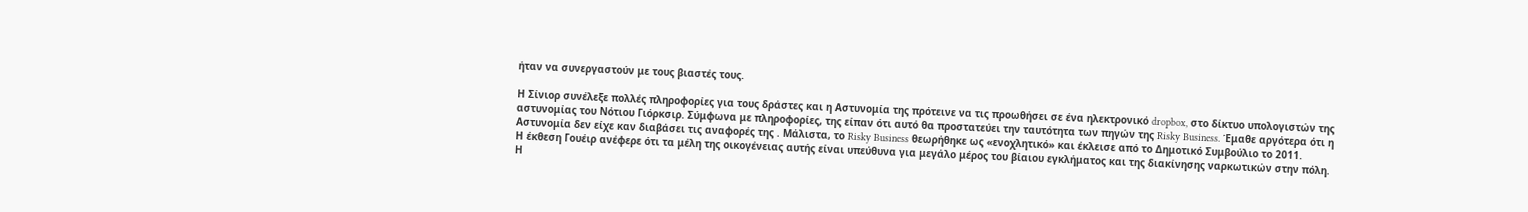ήταν να συνεργαστούν με τους βιαστές τους.

Η Σίνιορ συνέλεξε πολλές πληροφορίες για τους δράστες και η Αστυνομία της πρότεινε να τις προωθήσει σε ένα ηλεκτρονικό dropbox, στο δίκτυο υπολογιστών της αστυνομίας του Νότιου Γιόρκσιρ. Σύμφωνα με πληροφορίες, της είπαν ότι αυτό θα προστατεύει την ταυτότητα των πηγών της Risky Business. Έμαθε αργότερα ότι η Αστυνομία δεν είχε καν διαβάσει τις αναφορές της . Μάλιστα, το Risky Business θεωρήθηκε ως «ενοχλητικό» και έκλεισε από το Δημοτικό Συμβούλιο το 2011.
Η έκθεση Γουέιρ ανέφερε ότι τα μέλη της οικογένειας αυτής είναι υπεύθυνα για μεγάλο μέρος του βίαιου εγκλήματος και της διακίνησης ναρκωτικών στην πόλη. Η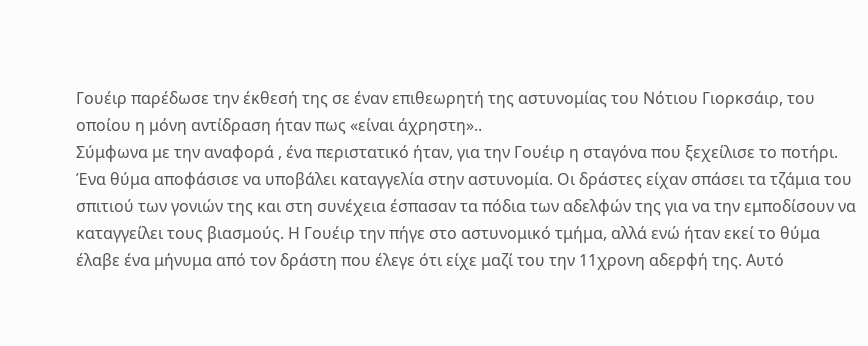Γουέιρ παρέδωσε την έκθεσή της σε έναν επιθεωρητή της αστυνομίας του Νότιου Γιορκσάιρ, του οποίου η μόνη αντίδραση ήταν πως «είναι άχρηστη»..
Σύμφωνα με την αναφορά , ένα περιστατικό ήταν, για την Γουέιρ η σταγόνα που ξεχείλισε το ποτήρι. Ένα θύμα αποφάσισε να υποβάλει καταγγελία στην αστυνομία. Οι δράστες είχαν σπάσει τα τζάμια του σπιτιού των γονιών της και στη συνέχεια έσπασαν τα πόδια των αδελφών της για να την εμποδίσουν να καταγγείλει τους βιασμούς. Η Γουέιρ την πήγε στο αστυνομικό τμήμα, αλλά ενώ ήταν εκεί το θύμα έλαβε ένα μήνυμα από τον δράστη που έλεγε ότι είχε μαζί του την 11χρονη αδερφή της. Αυτό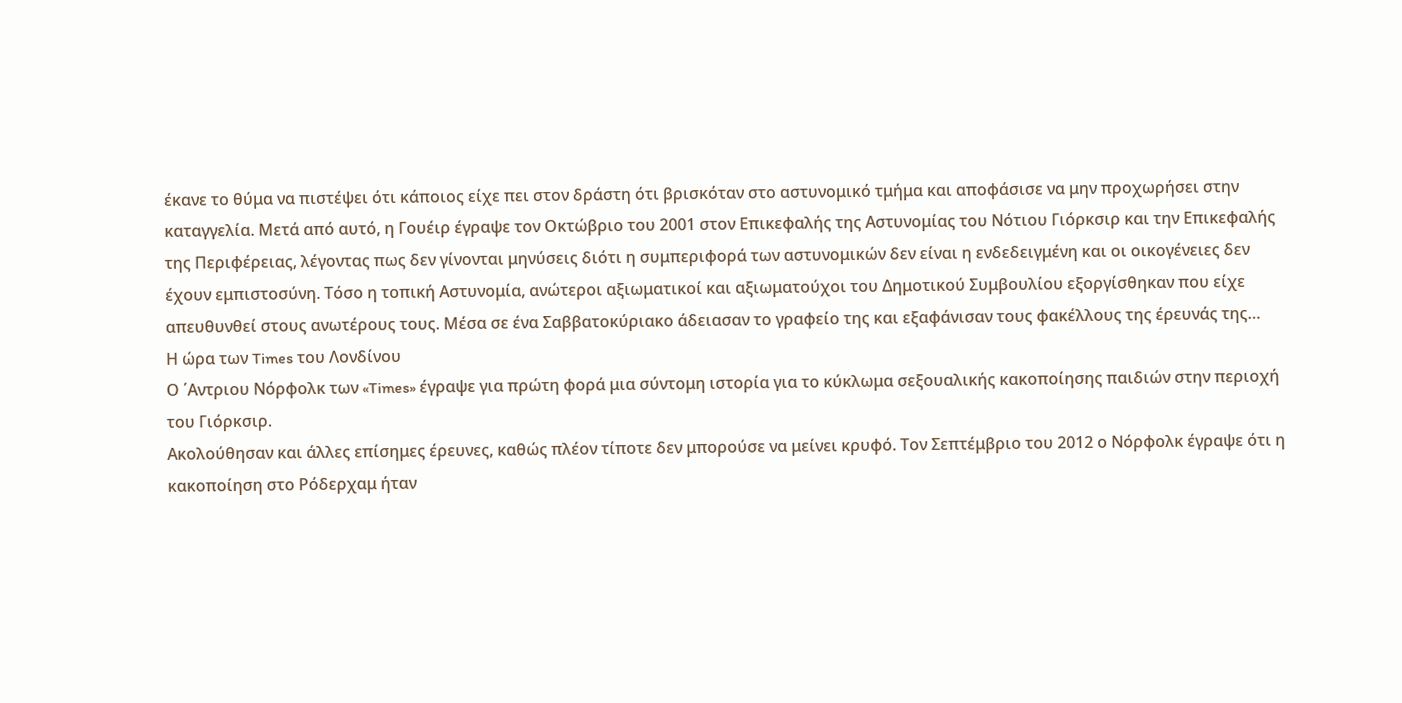έκανε το θύμα να πιστέψει ότι κάποιος είχε πει στον δράστη ότι βρισκόταν στο αστυνομικό τμήμα και αποφάσισε να μην προχωρήσει στην καταγγελία. Μετά από αυτό, η Γουέιρ έγραψε τον Οκτώβριο του 2001 στον Επικεφαλής της Αστυνομίας του Νότιου Γιόρκσιρ και την Επικεφαλής της Περιφέρειας, λέγοντας πως δεν γίνονται μηνύσεις διότι η συμπεριφορά των αστυνομικών δεν είναι η ενδεδειγμένη και οι οικογένειες δεν έχουν εμπιστοσύνη. Τόσο η τοπική Αστυνομία, ανώτεροι αξιωματικοί και αξιωματούχοι του Δημοτικού Συμβουλίου εξοργίσθηκαν που είχε απευθυνθεί στους ανωτέρους τους. Μέσα σε ένα Σαββατοκύριακο άδειασαν το γραφείο της και εξαφάνισαν τους φακέλλους της έρευνάς της…
Η ώρα των Times του Λονδίνου
Ο ΄Αντριου Νόρφολκ των «Times» έγραψε για πρώτη φορά μια σύντομη ιστορία για το κύκλωμα σεξουαλικής κακοποίησης παιδιών στην περιοχή του Γιόρκσιρ.
Ακολούθησαν και άλλες επίσημες έρευνες, καθώς πλέον τίποτε δεν μπορούσε να μείνει κρυφό. Τον Σεπτέμβριο του 2012 ο Νόρφολκ έγραψε ότι η κακοποίηση στο Ρόδερχαμ ήταν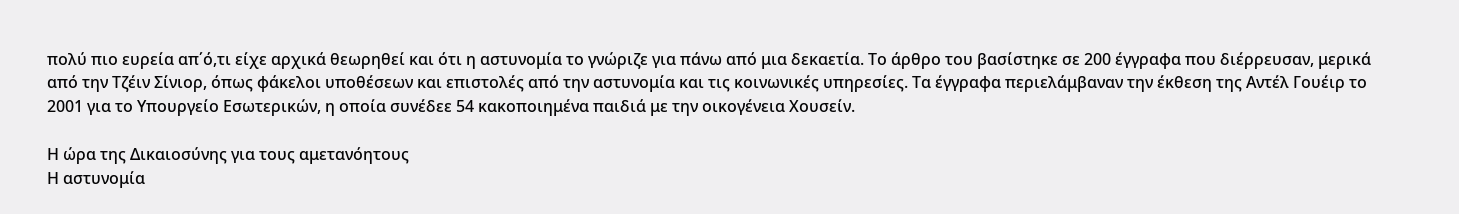πολύ πιο ευρεία απ΄ό,τι είχε αρχικά θεωρηθεί και ότι η αστυνομία το γνώριζε για πάνω από μια δεκαετία. Το άρθρο του βασίστηκε σε 200 έγγραφα που διέρρευσαν, μερικά από την Τζέιν Σίνιορ, όπως φάκελοι υποθέσεων και επιστολές από την αστυνομία και τις κοινωνικές υπηρεσίες. Τα έγγραφα περιελάμβαναν την έκθεση της Αντέλ Γουέιρ το 2001 για το Υπουργείο Εσωτερικών, η οποία συνέδεε 54 κακοποιημένα παιδιά με την οικογένεια Χουσείν.

Η ώρα της Δικαιοσύνης για τους αμετανόητους
Η αστυνομία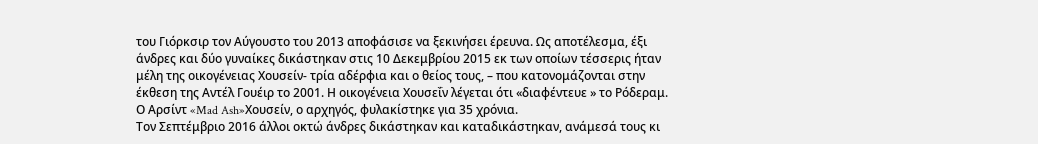του Γιόρκσιρ τον Αύγουστο του 2013 αποφάσισε να ξεκινήσει έρευνα. Ως αποτέλεσμα, έξι άνδρες και δύο γυναίκες δικάστηκαν στις 10 Δεκεμβρίου 2015 εκ των οποίων τέσσερις ήταν μέλη της οικογένειας Χουσείν- τρία αδέρφια και ο θείος τους, – που κατονομάζονται στην έκθεση της Αντέλ Γουέιρ το 2001. Η οικογένεια Χουσεΐν λέγεται ότι «διαφέντευε » το Ρόδεραμ. Ο Αρσίντ «Mad Ash»Χουσείν, ο αρχηγός, φυλακίστηκε για 35 χρόνια.
Τον Σεπτέμβριο 2016 άλλοι οκτώ άνδρες δικάστηκαν και καταδικάστηκαν, ανάμεσά τους κι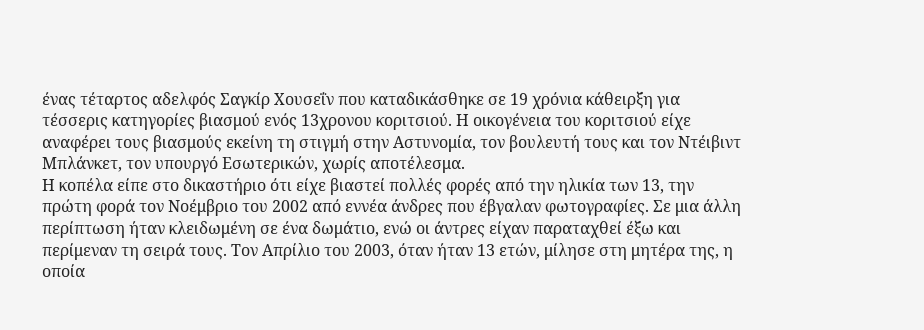ένας τέταρτος αδελφός Σαγκίρ Χουσεΐν που καταδικάσθηκε σε 19 χρόνια κάθειρξη για τέσσερις κατηγορίες βιασμού ενός 13χρονου κοριτσιού. Η οικογένεια του κοριτσιού είχε αναφέρει τους βιασμούς εκείνη τη στιγμή στην Αστυνομία, τον βουλευτή τους και τον Ντέιβιντ Μπλάνκετ, τον υπουργό Εσωτερικών, χωρίς αποτέλεσμα.
Η κοπέλα είπε στο δικαστήριο ότι είχε βιαστεί πολλές φορές από την ηλικία των 13, την πρώτη φορά τον Νοέμβριο του 2002 από εννέα άνδρες που έβγαλαν φωτογραφίες. Σε μια άλλη περίπτωση ήταν κλειδωμένη σε ένα δωμάτιο, ενώ οι άντρες είχαν παραταχθεί έξω και περίμεναν τη σειρά τους. Τον Απρίλιο του 2003, όταν ήταν 13 ετών, μίλησε στη μητέρα της, η οποία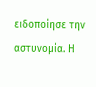ειδοποίησε την αστυνομία. Η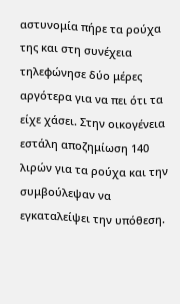αστυνομία πήρε τα ρούχα της και στη συνέχεια τηλεφώνησε δύο μέρες αργότερα για να πει ότι τα είχε χάσει. Στην οικογένεια εστάλη αποζημίωση 140 λιρών για τα ρούχα και την συμβούλεψαν να εγκαταλείψει την υπόθεση.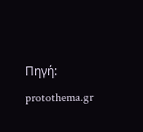Πηγή: protothema.gr